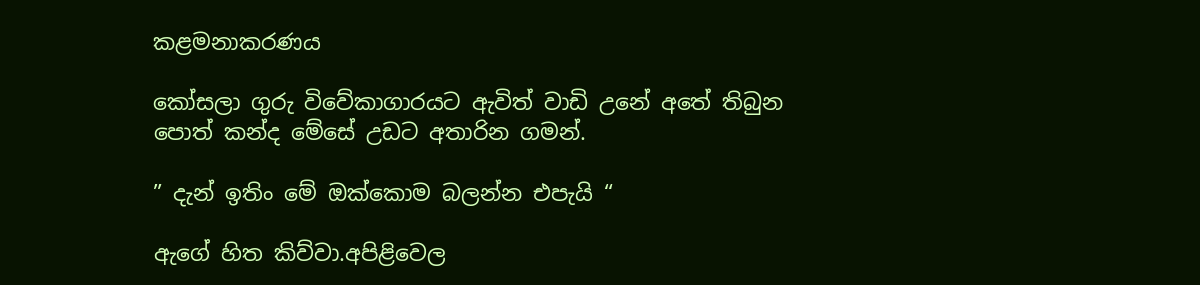කළමනාකරණය

කෝසලා ගුරු විවේකාගාරයට ඇවිත් වාඩි උනේ අතේ තිබුන පොත් කන්ද මේසේ උඩට අතාරින ගමන්.

” දැන් ඉතිං මේ ඔක්කොම බලන්න එපැයි “

ඇගේ හිත කිව්වා.අපිළිවෙල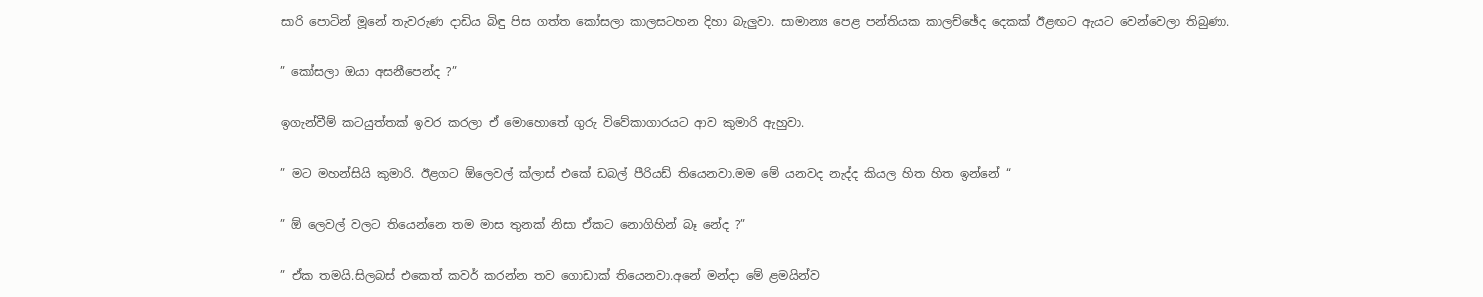සාරි පොටින් මූනේ තැවරුණ දාඩිය බිඳු පිස ගත්ත කෝසලා කාලසටහන දිහා බැලුවා. සාමාන්‍ය පෙළ පන්තියක කාලච්ඡේද දෙකක් ඊළඟට ඇයට වෙන්වෙලා තිබුණා.

” කෝසලා ඔයා අසනීපෙන්ද ?”

ඉගැන්වීම් කටයුත්තක් ඉවර කරලා ඒ මොහොතේ ගුරු විවේකාගාරයට ආව කුමාරි ඇහුවා.

” මට මහන්සියි කුමාරි. ඊළගට ඕලෙවල් ක්ලාස් එකේ ඩබල් පීරියඩ් තියෙනවා.මම මේ යනවද නැද්ද කියල හිත හිත ඉන්නේ “

” ඕ ලෙවල් වලට තියෙන්නෙ තම මාස තුනක් නිසා ඒකට නොගිහින් බෑ නේද ?”

” ඒක තමයි.සිලබස් එකෙත් කවර් කරන්න තව ගොඩාක් තියෙනවා.අනේ මන්දා මේ ළමයින්ව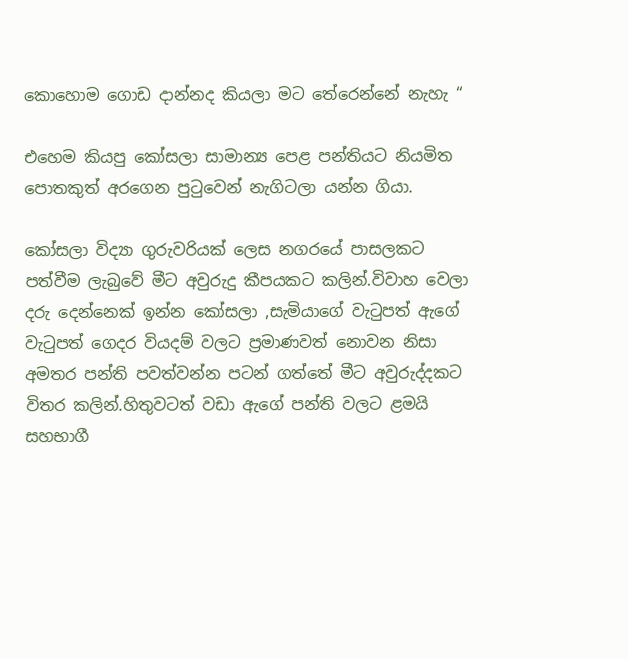කොහොම ගොඩ දාන්නද කියලා මට තේරෙන්නේ නැහැ “

එහෙම කියපු කෝසලා සාමාන්‍ය පෙළ පන්තියට නියමිත පොතකුත් අරගෙන පුටුවෙන් නැගිටලා යන්න ගියා.

කෝසලා විද්‍යා ගුරුවරියක් ලෙස නගරයේ පාසලකට පත්වීම ලැබුවේ මීට අවුරුදු කීපයකට කලින්.විවාහ වෙලා දරු දෙන්නෙක් ඉන්න කෝසලා ,සැමියාගේ වැටුපත් ඇගේ වැටුපත් ගෙදර වියදම් වලට ප්‍රමාණවත් නොවන නිසා අමතර පන්ති පවත්වන්න පටන් ගත්තේ මීට අවුරුද්දකට විතර කලින්.හිතුවටත් වඩා ඇගේ පන්ති වලට ළමයි සහභාගී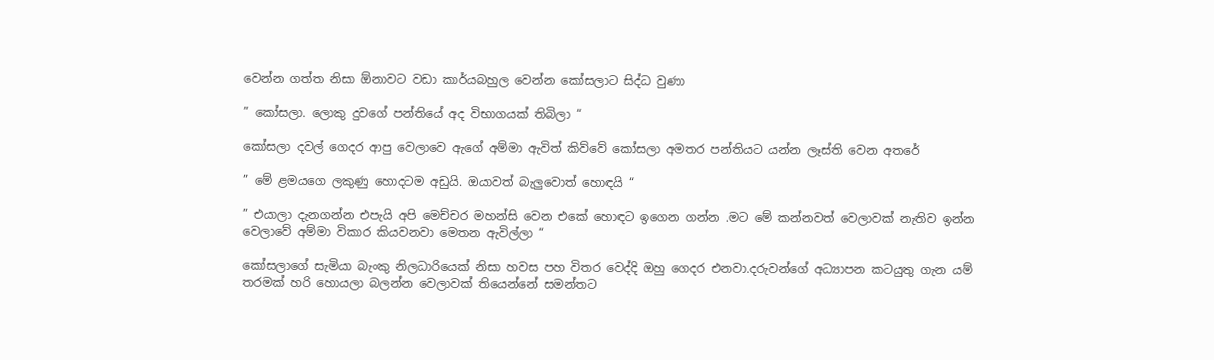වෙන්න ගත්ත නිසා ඕනාවට වඩා කාර්යබහුල වෙන්න කෝසලාට සිද්ධ වුණා

” කෝසලා. ලොකු දුවගේ පන්තියේ අද විභාගයක් තිබිලා “

කෝසලා දවල් ගෙදර ආපු වෙලාවෙ ඇගේ අම්මා ඇවිත් කිව්වේ කෝසලා අමතර පන්තියට යන්න ලෑස්ති වෙන අතරේ

” මේ ළමයගෙ ලකුණු හොදටම අඩුයි. ඔයාවත් බැලුවොත් හොඳයි “

” එයාලා දැනගන්න එපැයි අපි මෙච්චර මහන්සි වෙන එකේ හොඳට ඉගෙන ගන්න .මට මේ කන්නවත් වෙලාවක් නැතිව ඉන්න වෙලාවේ අම්මා විකාර කියවනවා මෙතන ඇවිල්ලා “

කෝසලාගේ සැමියා බැංකු නිලධාරියෙක් නිසා හවස පහ විතර වෙද්දි ඔහු ගෙදර එනවා.දරුවන්ගේ අධ්‍යාපන කටයුතු ගැන යම් තරමක් හරි හොයලා බලන්න වෙලාවක් තියෙන්නේ සමන්තට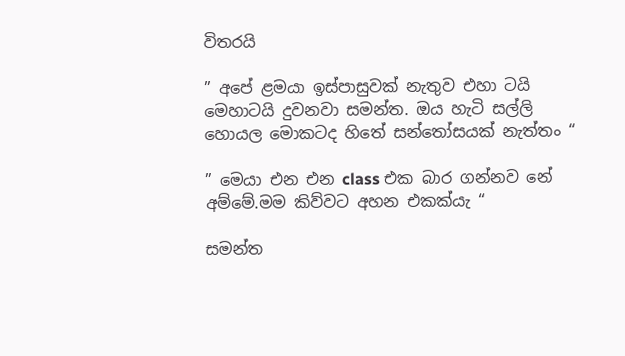විතරයි

” අපේ ළමයා ඉස්පාසුවක් නැතුව එහා ටයි මෙහාටයි දුවනවා සමන්ත. ඔය හැටි සල්ලි හොයල මොකටද හිතේ සන්තෝසයක් නැත්තං “

” මෙයා එන එන class එක බාර ගන්නව නේ අම්මේ.මම කිව්වට අහන එකක්යැ “

සමන්ත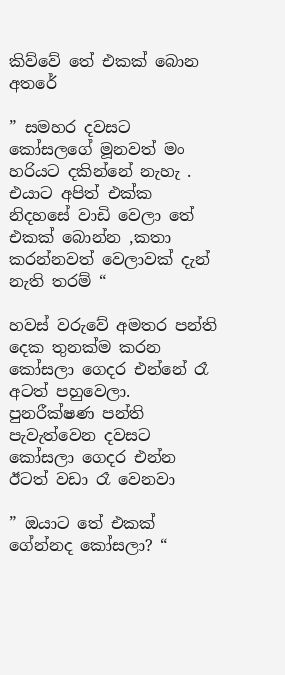කිව්වේ තේ එකක් බොන අතරේ

” සමහර දවසට කෝසලගේ මූනවත් මං හරියට දකින්නේ නැහැ . එයාට අපිත් එක්ක නිදහසේ වාඩි වෙලා තේ එකක් බොන්න ,කතා කරන්නවත් වෙලාවක් දැන් නැති තරම් “

හවස් වරුවේ අමතර පන්ති දෙක තුනක්ම කරන කෝසලා ගෙදර එන්නේ රෑ අටත් පහුවෙලා. පුනරීක්ෂණ පන්ති පැවැත්වෙන දවසට කෝසලා ගෙදර එන්න ඊටත් වඩා රෑ වෙනවා

” ඔයාට තේ එකක් ගේන්නද කෝසලා? “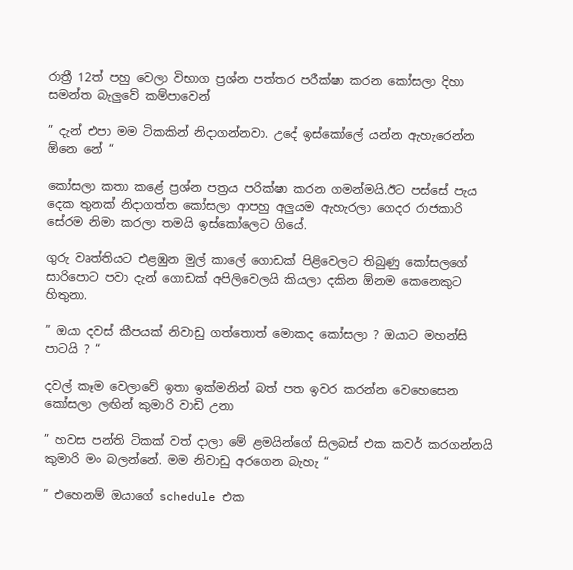රාත්‍රී 12ත් පහු වෙලා විභාග ප්‍රශ්න පත්තර පරීක්ෂා කරන කෝසලා දිහා සමන්ත බැලුවේ කම්පාවෙන්

” දැන් එපා මම ටිකකින් නිදාගන්නවා. උදේ ඉස්කෝලේ යන්න ඇහැරෙන්න ඕනෙ නේ “

කෝසලා කතා කළේ ප්‍රශ්න පත්‍රය පරික්ෂා කරන ගමන්මයි.ඊට පස්සේ පැය දෙක තුනක් නිදාගත්ත කෝසලා ආපහු අලුයම ඇහැරලා ගෙදර රාජකාරි සේරම නිමා කරලා තමයි ඉස්කෝලෙට ගියේ.

ගුරු වෘත්තියට එළඹුන මුල් කාලේ ගොඩක් පිළිවෙලට තිබුණු කෝසලගේ සාරිපොට පවා දැන් ගොඩක් අපිලිවෙලයි කියලා දකින ඕනම කෙනෙකුට හිතුනා.

” ඔයා දවස් කීපයක් නිවාඩු ගත්තොත් මොකද කෝසලා ? ඔයාට මහන්සි පාටයි ? “

දවල් කෑම වෙලාවේ ඉතා ඉක්මනින් බත් පත ඉවර කරන්න වෙහෙසෙන කෝසලා ලඟින් කුමාරි වාඩි උනා

” හවස පන්ති ටිකක් වත් දාලා මේ ළමයින්ගේ සිලබස් එක කවර් කරගන්නයි කුමාරි මං බලන්නේ. මම නිවාඩු අරගෙන බැහැ “

” එහෙනම් ඔයාගේ schedule එක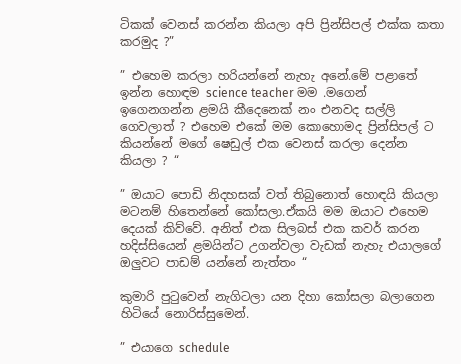ටිකක් වෙනස් කරන්න කියලා අපි ප්‍රින්සිපල් එක්ක කතා කරමුද ?”

” එහෙම කරලා හරියන්නේ නැහැ අනේ.මේ පළාතේ ඉන්න හොඳම science teacher මම .මගෙන් ඉගෙනගන්න ළමයි කීදෙනෙක් නං එනවද සල්ලි ගෙවලාත් ? එහෙම එකේ මම කොහොමද ප්‍රින්සිපල් ට කියන්නේ මගේ ෂෙඩුල් එක වෙනස් කරලා දෙන්න කියලා ? “

” ඔයාට පොඩි නිදහසක් වත් තිබුනොත් හොඳයි කියලා මටනම් හිතෙන්නේ කෝසලා.ඒකයි මම ඔයාට එහෙම දෙයක් කිව්වේ. අනිත් එක සිලබස් එක කවර් කරන හදිස්සියෙන් ළමයින්ට උගන්වලා වැඩක් නැහැ එයාලගේ ඔලුවට පාඩම් යන්නේ නැත්තං “

කුමාරි පුටුවෙන් නැගිටලා යන දිහා කෝසලා බලාගෙන හිටියේ නොරිස්සුමෙන්.

” එයාගෙ schedule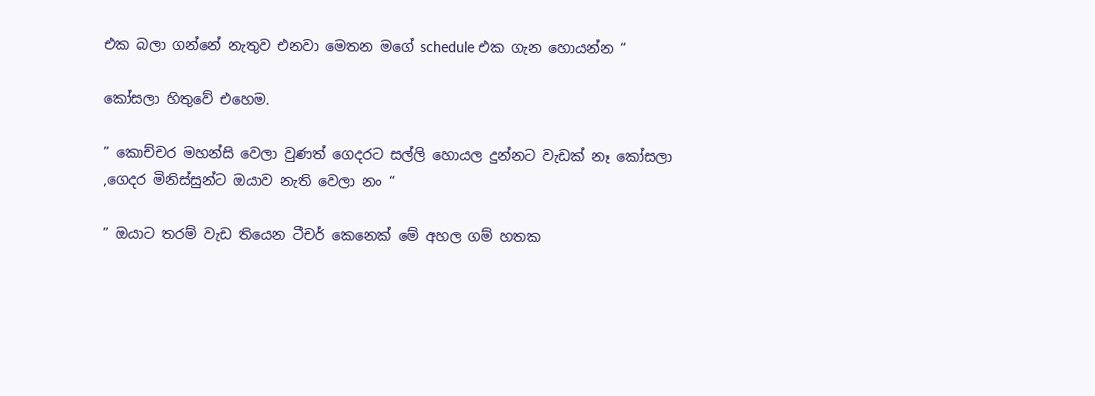එක බලා ගන්නේ නැතුව එනවා මෙතන මගේ schedule එක ගැන හොයන්න “

කෝසලා හිතුවේ එහෙම.

” කොච්චර මහන්සි වෙලා වුණත් ගෙදරට සල්ලි හොයල දුන්නට වැඩක් නෑ කෝසලා ,ගෙදර මිනිස්සුන්ට ඔයාව නැති වෙලා නං “

” ඔයාට තරම් වැඩ තියෙන ටීචර් කෙනෙක් මේ අහල ගම් හතක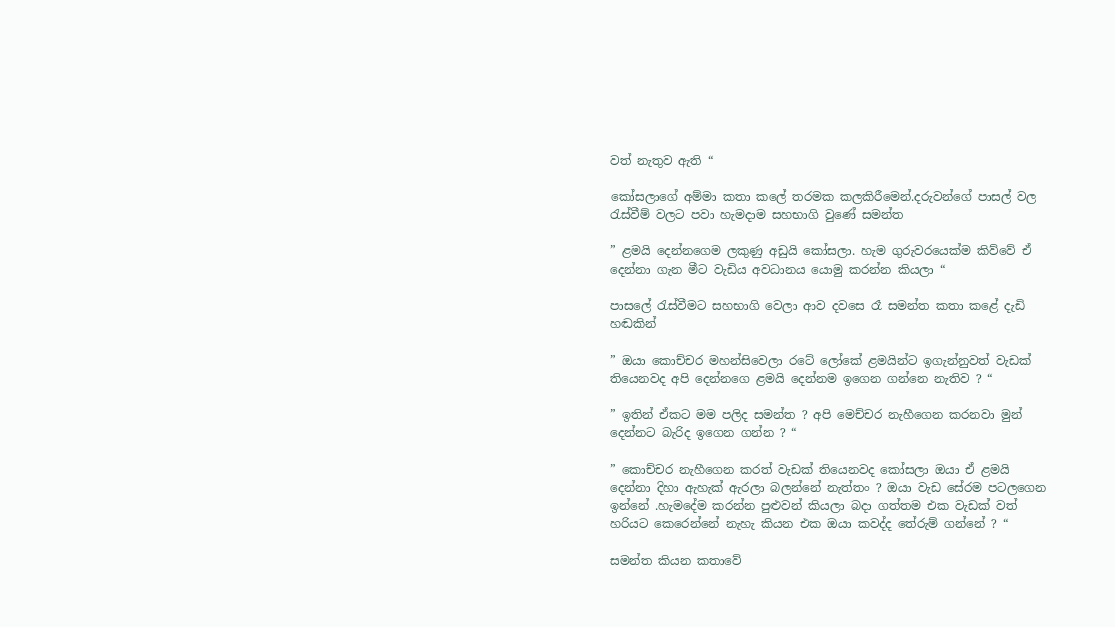වත් නැතුව ඇති “

කෝසලාගේ අම්මා කතා කලේ තරමක කලකිරීමෙන්.දරුවන්ගේ පාසල් වල රැස්වීම් වලට පවා හැමදාම සහභාගි වුණේ සමන්ත

” ළමයි දෙන්නගෙම ලකුණු අඩුයි කෝසලා. හැම ගුරුවරයෙක්ම කිව්වේ ඒ දෙන්නා ගැන මීට වැඩිය අවධානය යොමු කරන්න කියලා “

පාසලේ රැස්වීමට සහභාගි වෙලා ආව දවසෙ රෑ සමන්ත කතා කළේ දැඩි හඬකින්

” ඔයා කොච්චර මහන්සිවෙලා රටේ ලෝකේ ළමයින්ට ඉගැන්නුවත් වැඩක් තියෙනවද අපි දෙන්නගෙ ළමයි දෙන්නම ඉගෙන ගන්නෙ නැතිව ? “

” ඉතින් ඒකට මම පලිද සමන්ත ? අපි මෙච්චර නැහීගෙන කරනවා මුන් දෙන්නට බැරිද ඉගෙන ගන්න ? “

” කොච්චර නැහීගෙන කරත් වැඩක් තියෙනවද කෝසලා ඔයා ඒ ළමයි දෙන්නා දිහා ඇහැක් ඇරලා බලන්නේ නැත්තං ? ඔයා වැඩ සේරම පටලගෙන ඉන්නේ .හැමදේම කරන්න පුළුවන් කියලා බදා ගත්තම එක වැඩක් වත් හරියට කෙරෙන්නේ නැහැ කියන එක ඔයා කවද්ද තේරුම් ගන්නේ ? “

සමන්ත කියන කතාවේ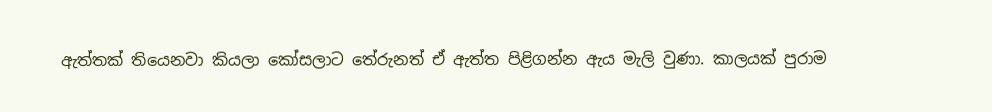ඇත්තක් තියෙනවා කියලා කෝසලාට තේරුනත් ඒ ඇත්ත පිළිගන්න ඇය මැලි වුණා. කාලයක් පුරාම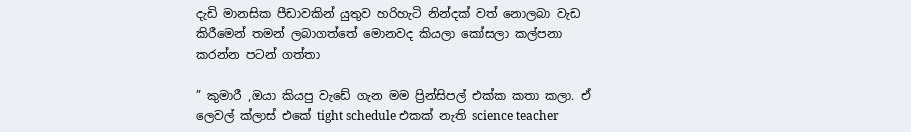දැඩි මානසික පීඩාවකින් යුතුව හරිහැටි නින්දක් වත් නොලබා වැඩ කිරීමෙන් තමන් ලබාගත්තේ මොනවද කියලා කෝසලා කල්පනා කරන්න පටන් ගත්තා

” කුමාරී ,ඔයා කියපු වැඩේ ගැන මම ප්‍රින්සිපල් එක්ක කතා කලා. ඒ ලෙවල් ක්ලාස් එකේ tight schedule එකක් නැති science teacher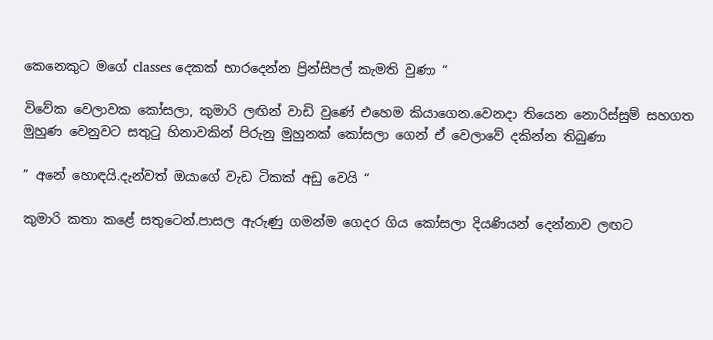කෙනෙකුට මගේ classes දෙකක් භාරදෙන්න ප්‍රින්සිපල් කැමති වුණා “

විවේක වෙලාවක කෝසලා, කුමාරි ලඟින් වාඩි වුණේ එහෙම කියාගෙන.වෙනදා තියෙන නොරිස්සුම් සහගත මුහුණ වෙනුවට සතුටු හිනාවකින් පිරුනු මුහුනක් කෝසලා ගෙන් ඒ වෙලාවේ දකින්න තිබුණා

” අනේ හොඳයි.දැන්වත් ඔයාගේ වැඩ ටිකක් අඩු වෙයි “

කුමාරි කතා කළේ සතුටෙන්.පාසල ඇරුණු ගමන්ම ගෙදර ගිය කෝසලා දියණියන් දෙන්නාව ලඟට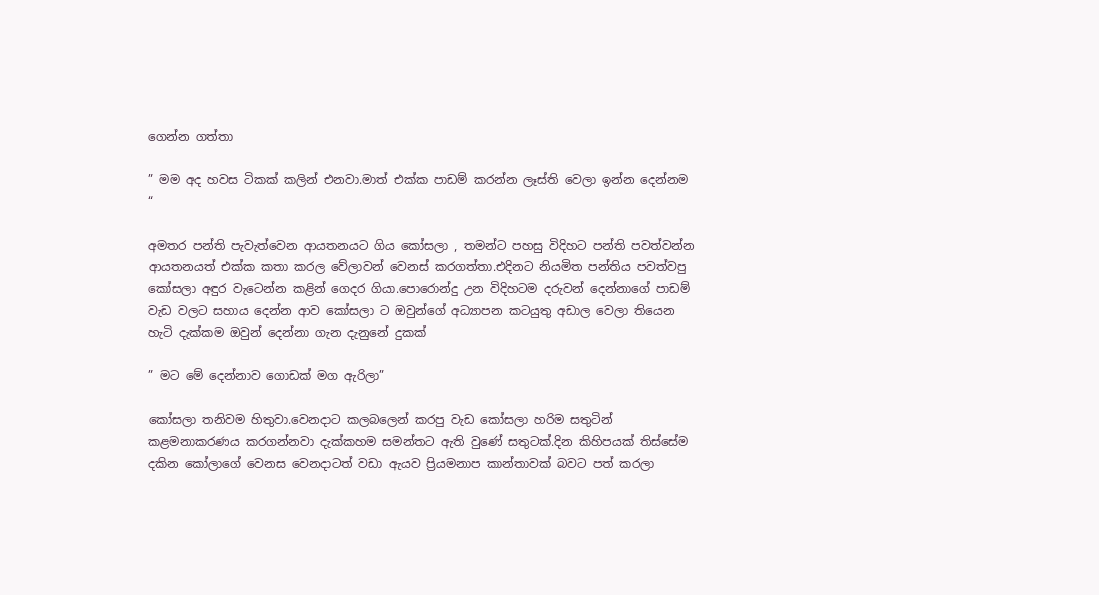ගෙන්න ගත්තා

” මම අද හවස ටිකක් කලින් එනවා.මාත් එක්ක පාඩම් කරන්න ලෑස්ති වෙලා ඉන්න දෙන්නම “

අමතර පන්ති පැවැත්වෙන ආයතනයට ගිය කෝසලා , තමන්ට පහසු විදිහට පන්ති පවත්වන්න ආයතනයත් එක්ක කතා කරල වේලාවන් වෙනස් කරගත්තා.එදිනට නියමිත පන්තිය පවත්වපු කෝසලා අඳුර වැටෙන්න කළින් ගෙදර ගියා.පොරොන්දු උන විදිහටම දරුවන් දෙන්නාගේ පාඩම් වැඩ වලට සහාය දෙන්න ආව කෝසලා ට ඔවුන්ගේ අධ්‍යාපන කටයුතු අඩාල වෙලා තියෙන හැටි දැක්කම ඔවුන් දෙන්නා ගැන දැනුනේ දුකක්

” මට මේ දෙන්නාව ගොඩක් මග ඇරිලා”

කෝසලා තනිවම හිතුවා.වෙනදාට කලබලෙන් කරපු වැඩ කෝසලා හරිම සතුටින් කළමනාකරණය කරගන්නවා දැක්කහම සමන්තට ඇති වුණේ සතුටක්.දින කිහිපයක් තිස්සේම දකින කෝලාගේ වෙනස වෙනදාටත් වඩා ඇයව ප්‍රියමනාප කාන්තාවක් බවට පත් කරලා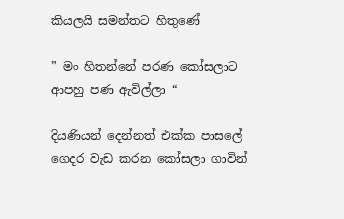කියලයි සමන්තට හිතුණේ

” මං හිතන්නේ පරණ කෝසලාට ආපහු පණ ඇවිල්ලා “

දියණියන් දෙන්නත් එක්ක පාසලේ ගෙදර වැඩ කරන කෝසලා ගාවින්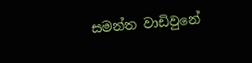සමන්ත වාඩිවුනේ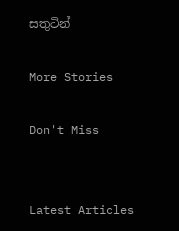සතුටින්

More Stories

Don't Miss


Latest Articles